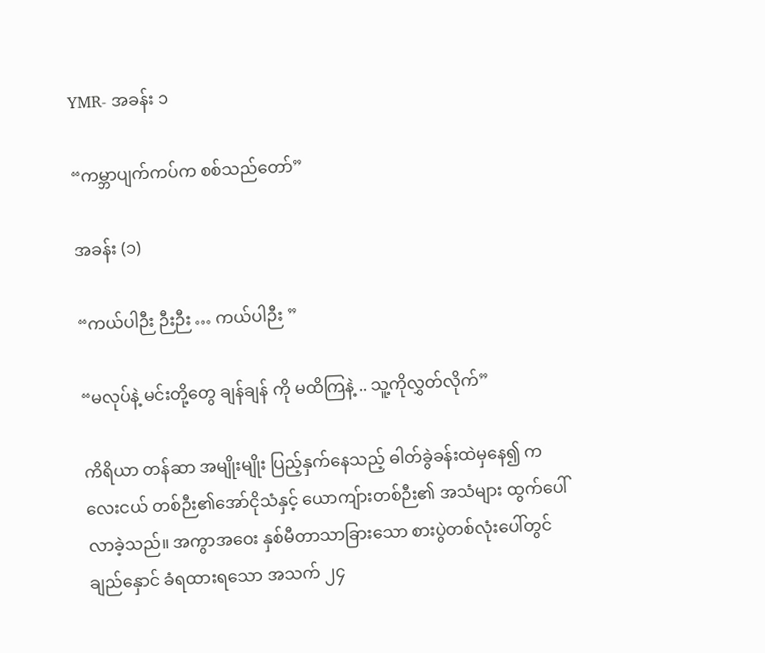YMR- အခန်း ၁

“ကမ္ဘာပျက်ကပ်က စစ်သည်တော်”

အခန်း (၁)

“ကယ်ပါဉီး ဉီးဉီး … ကယ်ပါဉီး ”

“မလုပ်နဲ့ မင်းတို့တွေ ချန်ချန် ကို မထိကြနဲ့ .. သူ့ကိုလွှတ်လိုက်”

ကိရိယာ တန်ဆာ အမျိုးမျိုး ပြည့်နှက်နေသည့် ဓါတ်ခွဲခန်းထဲမှနေ၍ ကလေးငယ် တစ်ဉီး၏အော်ငိုသံနှင့် ယောကျ်ားတစ်ဉီး၏ အသံများ ထွက်ပေါ်လာခဲ့သည်။ အကွာအဝေး နှစ်မီတာသာခြားသော စားပွဲတစ်လုံးပေါ်တွင် ချည်နှောင် ခံရထားရသော အသက် ၂၄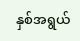နှစ်အရွယ်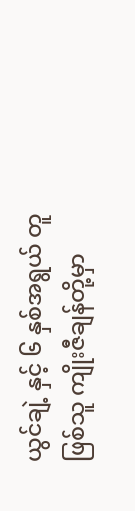ယွင်ချဲ့ နှင့် ၆ နှစ်အရွယ် တူဖြစ်သူ ကျိုးဇီချန်တို့မှာ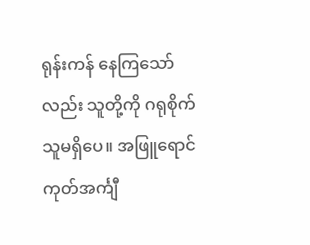ရုန်းကန် နေကြသော်လည်း သူတို့ကို ဂရုစိုက်သူမရှိပေ။ အဖြူရောင် ကုတ်အင်္ကျီ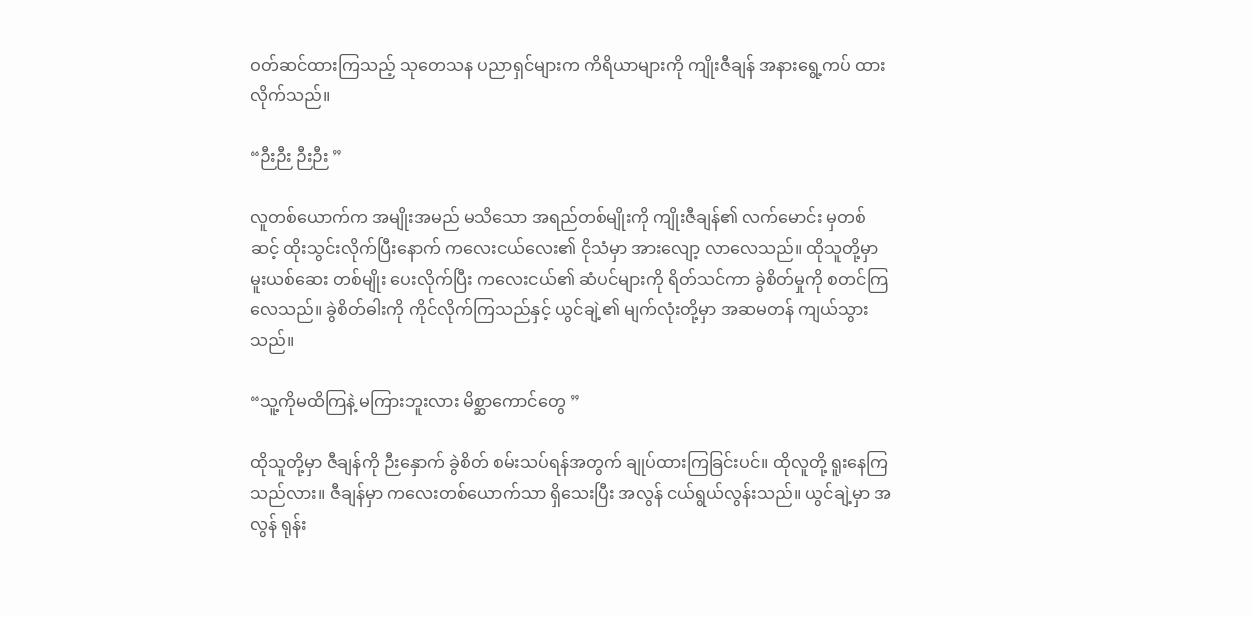ဝတ်ဆင်ထားကြသည့် သုတေသန ပညာရှင်များက ကိရိယာများကို ကျိုးဇီချန် အနားရွေ့ကပ် ထားလိုက်သည်။

“ဉီးဉီး ဉီးဉီး ”

လူတစ်ယောက်က အမျိုးအမည် မသိသော အရည်တစ်မျိုးကို ကျိုးဇီချန်၏ လက်မောင်း မှတစ်ဆင့် ထိုးသွင်းလိုက်ပြီးနောက် ကလေးငယ်လေး၏ ငိုသံမှာ အားလျော့ လာလေသည်။ ထိုသူတို့မှာ မူးယစ်ဆေး တစ်မျိုး ပေးလိုက်ပြီး ကလေးငယ်၏ ဆံပင်များကို ရိတ်သင်ကာ ခွဲစိတ်မှုကို စတင်ကြလေသည်။ ခွဲစိတ်ဓါးကို ကိုင်လိုက်ကြသည်နှင့် ယွင်ချဲ့၏ မျက်လုံးတို့မှာ အဆမတန် ကျယ်သွားသည်။

“သူ့ကိုမထိကြနဲ့ မကြားဘူးလား မိစ္ဆာကောင်တွေ ”

ထိုသူတို့မှာ ဇီချန်ကို ဉီးနှောက် ခွဲစိတ် စမ်းသပ်ရန်အတွက် ချုပ်ထားကြခြင်းပင်။ ထိုလူတို့ ရူးနေကြသည်လား။ ဇီချန်မှာ ကလေးတစ်ယောက်သာ ရှိသေးပြီး အလွန် ငယ်ရွယ်လွန်းသည်။ ယွင်ချဲ့မှာ အလွန် ရုန်း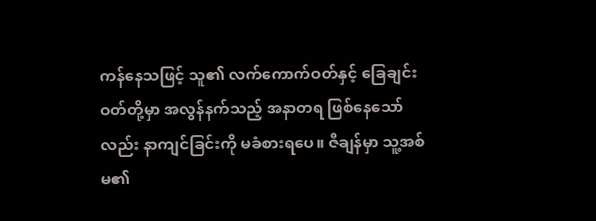ကန်နေသဖြင့် သူ၏ လက်ကောက်ဝတ်နှင့် ခြေချင်းဝတ်တို့မှာ အလွန်နက်သည့် အနာတရ ဖြစ်နေသော်လည်း နာကျင်ခြင်းကို မခံစားရပေ။ ဇီချန်မှာ သူ့အစ်မ၏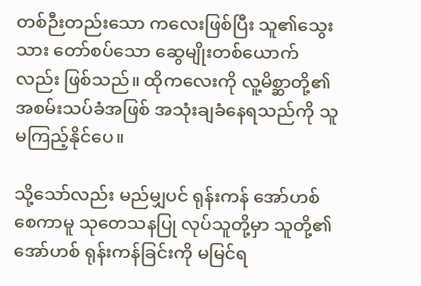တစ်ဉီးတည်းသော ကလေးဖြစ်ပြီး သူ၏သွေးသား တော်စပ်သော ဆွေမျိုးတစ်ယောက်လည်း ဖြစ်သည်။ ထိုကလေးကို လူ့မိစ္ဆာတို့၏ အစမ်းသပ်ခံအဖြစ် အသုံးချခံနေရသည်ကို သူမကြည့်နိုင်ပေ။

သို့သော်လည်း မည်မျှပင် ရုန်းကန် အော်ဟစ်စေကာမူ သုတေသနပြု လုပ်သူတို့မှာ သူတို့၏အော်ဟစ် ရုန်းကန်ခြင်းကို မမြင်ရ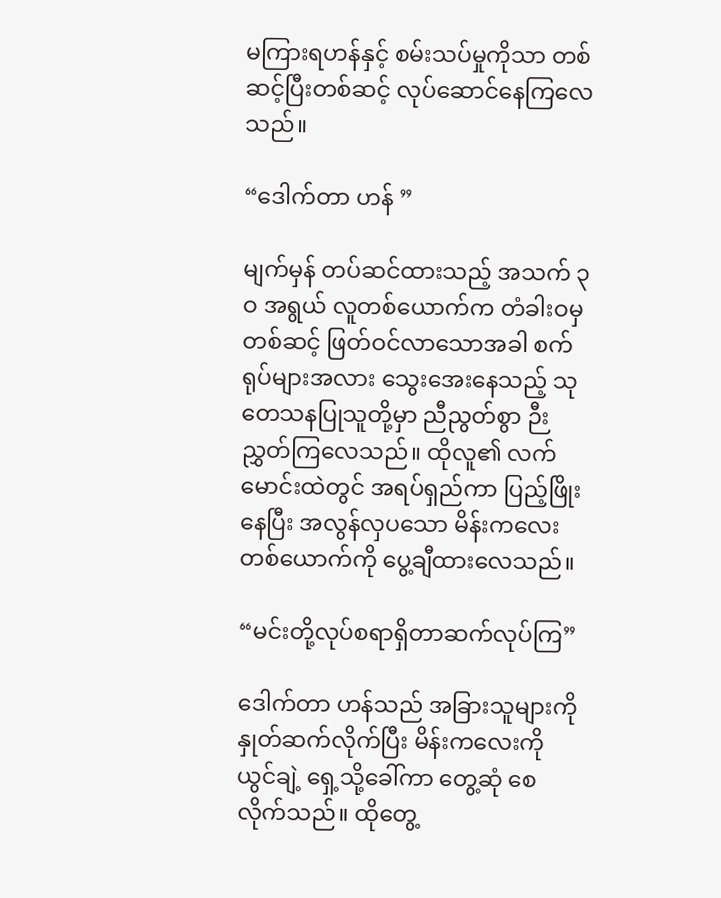မကြားရဟန်နှင့် စမ်းသပ်မှုကိုသာ တစ်ဆင့်ပြီးတစ်ဆင့် လုပ်ဆောင်နေကြလေသည်။

“ဒေါက်တာ ဟန် ”

မျက်မှန် တပ်ဆင်ထားသည့် အသက် ၃ဝ အရွယ် လူတစ်ယောက်က တံခါးဝမှ တစ်ဆင့် ဖြတ်ဝင်လာသောအခါ စက်ရုပ်များအလား သွေးအေးနေသည့် သုတေသနပြုသူတို့မှာ ညီညွတ်စွာ ဉီးညွှတ်ကြလေသည်။ ထိုလူ၏ လက်မောင်းထဲတွင် အရပ်ရှည်ကာ ပြည့်ဖြိုးနေပြီး အလွန်လှပသော မိန်းကလေး တစ်ယောက်ကို ပွေ့ချီထားလေသည်။

“မင်းတို့လုပ်စရာရှိတာဆက်လုပ်ကြ”

ဒေါက်တာ ဟန်သည် အခြားသူများကို နှုတ်ဆက်လိုက်ပြီး မိန်းကလေးကို ယွင်ချဲ့ ရှေ့သို့ခေါ်ကာ တွေ့ဆုံ စေလိုက်သည်။ ထိုတွေ့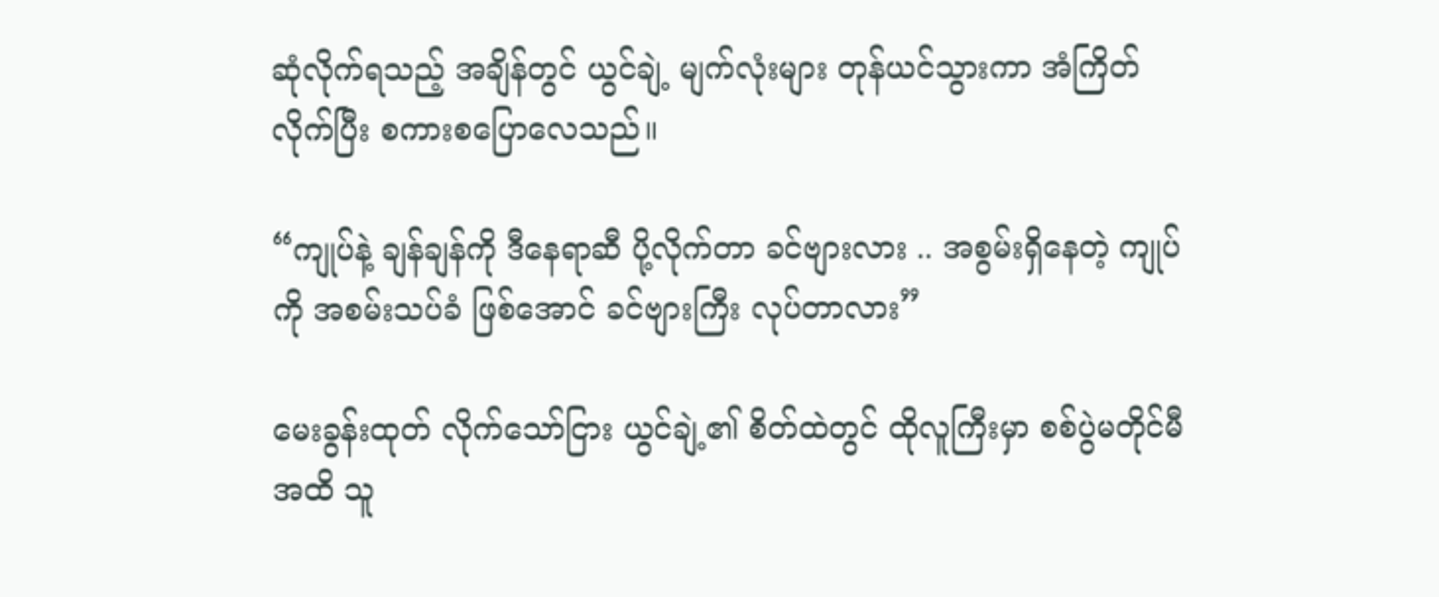ဆုံလိုက်ရသည့် အချိန်တွင် ယွင်ချဲ့ မျက်လုံးများ တုန်ယင်သွားကာ အံကြိတ်လိုက်ပြီး စကားစပြောလေသည်။

“ကျုပ်နဲ့ ချန်ချန်ကို ဒီနေရာဆီ ပို့လိုက်တာ ခင်ဗျားလား .. အစွမ်းရှိနေတဲ့ ကျုပ်ကို အစမ်းသပ်ခံ ဖြစ်အောင် ခင်ဗျားကြီး လုပ်တာလား”

မေးခွန်းထုတ် လိုက်သော်ငြား ယွင်ချဲ့၏ စိတ်ထဲတွင် ထိုလူကြီးမှာ စစ်ပွဲမတိုင်မီအထိ သူ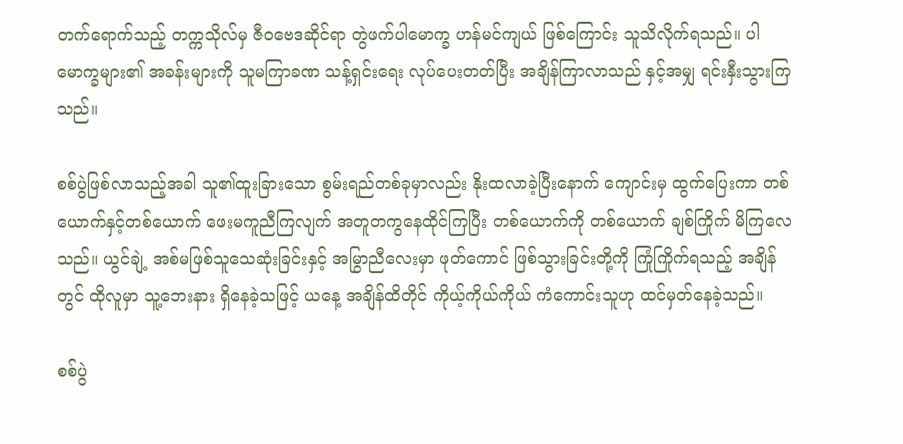တက်ရောက်သည့် တက္ကသိုလ်မှ ဇီဝဗေဒဆိုင်ရာ တွဲဖက်ပါမောက္ခ ဟန်မင်ကျယ် ဖြစ်ကြောင်း သူသိလိုက်ရသည်။ ပါမောက္ခများ၏ အခန်းများကို သူမကြာခဏ သန့်ရှင်းရေး လုပ်ပေးတတ်ပြီး အချိန်ကြာလာသည် နှင့်အမျှ ရင်းနှီးသွားကြသည်။

စစ်ပွဲဖြစ်လာသည့်အခါ သူ၏ထူးခြားသော စွမ်းရည်တစ်ခုမှာလည်း နိုးထလာခဲ့ပြီးနောက် ကျောင်းမှ ထွက်ပြေးကာ တစ်ယောက်နှင့်တစ်ယောက် ဖေးမကူညီကြလျက် အတူတကွနေထိုင်ကြပြီး တစ်ယောက်ကို တစ်ယောက် ချစ်ကြိုက် မိကြလေသည်။ ယွင်ချဲ့ အစ်မဖြစ်သူသေဆုံးခြင်းနှင့် အမြွာညီလေးမှာ ဖုတ်ကောင် ဖြစ်သွားခြင်းတို့ကို ကြုံကြိုက်ရသည့် အချိန်တွင် ထိုလူမှာ သူ့ဘေးနား ရှိနေခဲ့သဖြင့် ယနေ့ အချိန်ထိတိုင် ကိုယ့်ကိုယ်ကိုယ် ကံကောင်းသူဟု ထင်မှတ်နေခဲ့သည်။

စစ်ပွဲ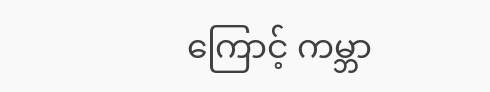ကြောင့် ကမ္ဘာ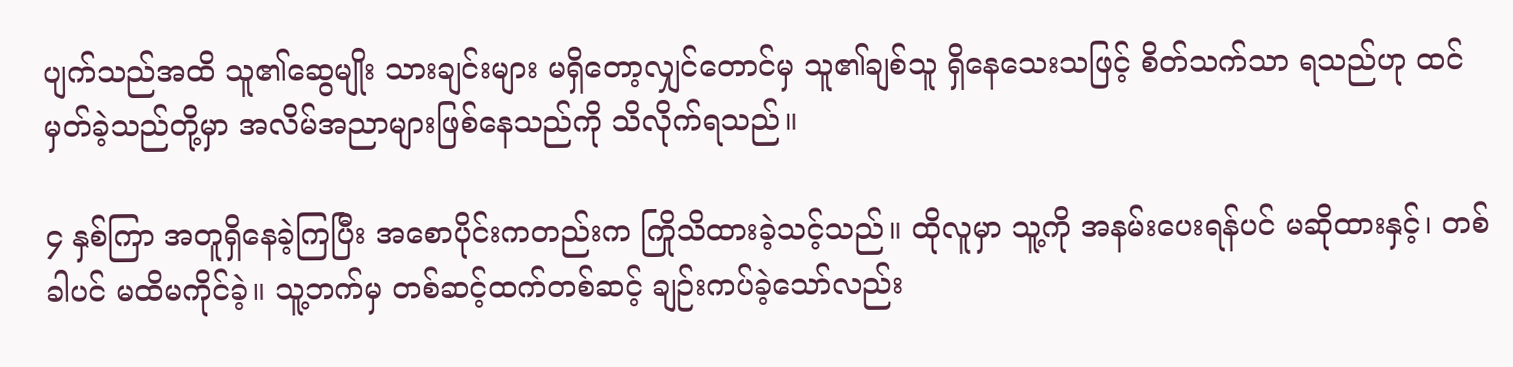ပျက်သည်အထိ သူ၏ဆွေမျိုး သားချင်းများ မရှိတော့လျှင်တောင်မှ သူ၏ချစ်သူ ရှိနေသေးသဖြင့် စိတ်သက်သာ ရသည်ဟု ထင်မှတ်ခဲ့သည်တို့မှာ အလိမ်အညာများဖြစ်နေသည်ကို သိလိုက်ရသည်။

၄ နှစ်ကြာ အတူရှိနေခဲ့ကြပြီး အစောပိုင်းကတည်းက ကြိုသိထားခဲ့သင့်သည်။ ထိုလူမှာ သူ့ကို အနမ်းပေးရန်ပင် မဆိုထားနှင့်၊ တစ်ခါပင် မထိမကိုင်ခဲ့။ သူ့ဘက်မှ တစ်ဆင့်ထက်တစ်ဆင့် ချဉ်းကပ်ခဲ့သော်လည်း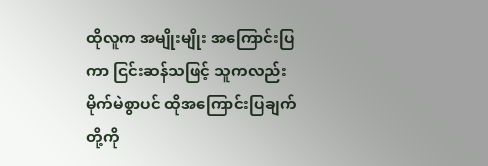ထိုလူက အမျိုးမျိုး အကြောင်းပြကာ ငြင်းဆန်သဖြင့် သူကလည်း မိုက်မဲစွာပင် ထိုအကြောင်းပြချက်တို့ကို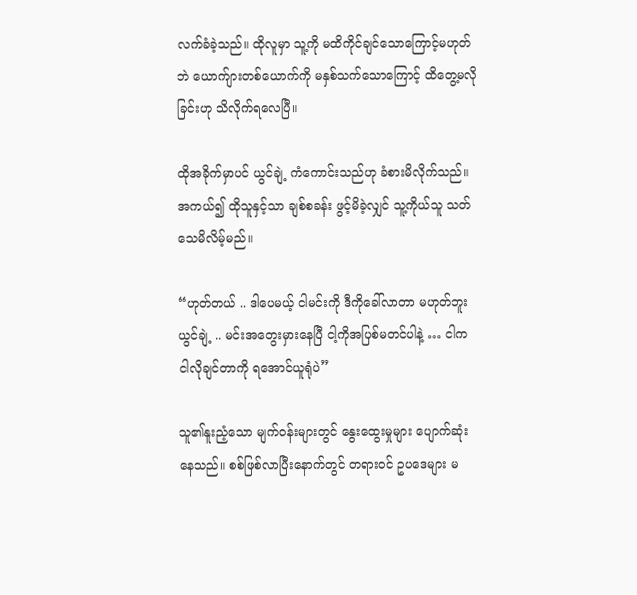လက်ခံခဲ့သည်။ ထိုလူမှာ သူ့ကို မထိကိုင်ချင်သောကြောင့်မဟုတ်ဘဲ ယောက်ျားတစ်ယောက်ကို မနှစ်သက်သောကြောင့် ထိတွေ့မလိုခြင်းဟု သိလိုက်ရလေပြီ။

ထိုအခိုက်မှာပင် ယွင်ချဲ့ ကံကောင်းသည်ဟု ခံစားမိလိုက်သည်။ အကယ်၍ ထိုသူနှင့်သာ ချစ်စခန်း ဖွင့်မိခဲ့လျှင် သူ့ကိုယ်သူ သတ်သေမိလိမ့်မည်။

“ဟုတ်တယ် .. ဒါပေမယ့် ငါမင်းကို ဒီကိုခေါ်လာတာ မဟုတ်ဘူး ယွင်ချဲ့ .. မင်းအတွေးမှားနေပြီ ငါ့ကိုအပြစ်မတင်ပါနဲ့ … ငါက ငါလိုချင်တာကို ရအောင်ယူရုံပဲ”

သူ၏နူးညံ့သော မျက်ဝန်းများတွင် နွေးထွေးမှုများ ပျောက်ဆုံးနေသည်။ စစ်ဖြစ်လာပြီးနောက်တွင် တရားဝင် ဥပဒေများ မ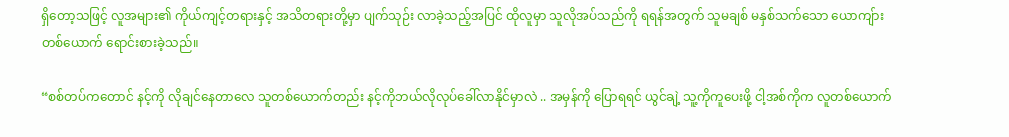ရှိတော့သဖြင့် လူအများ၏ ကိုယ်ကျင့်တရားနှင့် အသိတရားတို့မှာ ပျက်သုဉ်း လာခဲ့သည့်အပြင် ထိုလူမှာ သူလိုအပ်သည်ကို ရရန်အတွက် သူမချစ် မနှစ်သက်သော ယောကျ်ားတစ်ယောက် ရောင်းစားခဲ့သည်။

“စစ်တပ်ကတောင် နင့်ကို လိုချင်နေတာလေ သူတစ်ယောက်တည်း နင့်ကိုဘယ်လိုလုပ်ခေါ်လာနိုင်မှာလဲ .. အမှန်ကို ပြောရရင် ယွင်ချဲ့ သူ့ကိုကူပေးဖို့ ငါ့အစ်ကိုက လူတစ်ယောက်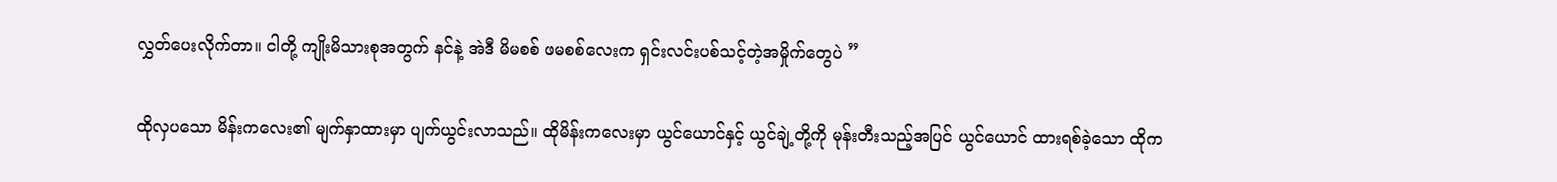လွှတ်ပေးလိုက်တာ။ ငါတို့ ကျိုးမိသားစုအတွက် နင်နဲ့ အဲဒီ မိမစစ် ဖမစစ်လေးက ရှင်းလင်းပစ်သင့်တဲ့အမှိုက်တွေပဲ ”

ထိုလှပသော မိန်းကလေး၏ မျက်နှာထားမှာ ပျက်ယွင်းလာသည်။ ထိုမိန်းကလေးမှာ ယွင်ယောင်နှင့် ယွင်ချဲ့တို့ကို မုန်းတီးသည့်အပြင် ယွင်ယောင် ထားရစ်ခဲ့သော ထိုက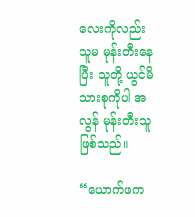လေးကိုလည်း သူမ မုန်းတီးနေပြီး သူတို့ ယွင်မိသားစုကိုပါ အလွန် မုန်းတီးသူဖြစ်သည်။

“ယောက်ဖက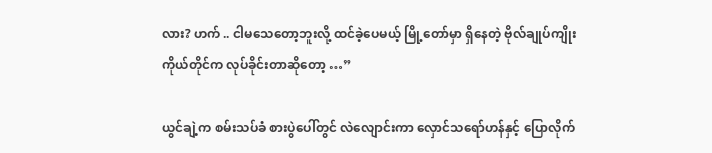လား? ဟက် .. ငါမသေတော့ဘူးလို့ ထင်ခဲ့ပေမယ့် မြို့တော်မှာ ရှိနေတဲ့ ဗိုလ်ချုပ်ကျိုး ကိုယ်တိုင်က လုပ်ခိုင်းတာဆိုတော့ …”

ယွင်ချဲ့က စမ်းသပ်ခံ စားပွဲပေါ်တွင် လဲလျောင်းကာ လှောင်သရော်ဟန်နှင့် ပြောလိုက်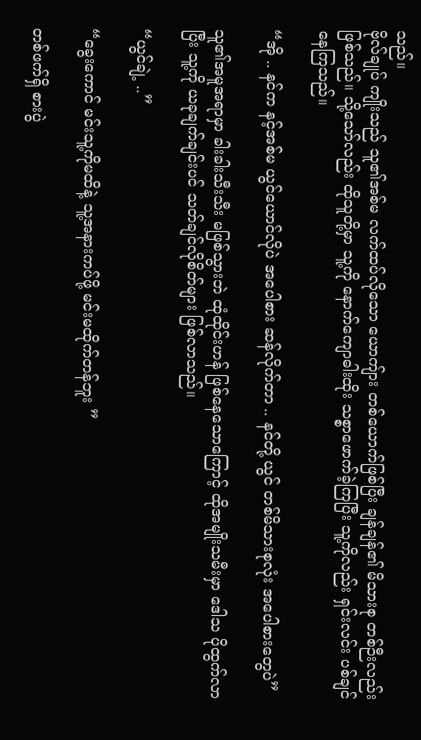သည်။
ဗိုလ်ချုပ် ကျိုးသည် သူ၏အစ်မ လက်ထပ်လိုသော ယောကျ်ား တစ်ယောက်ဖြစ်ပြီး ချန်ချန်၏ မိသားစု တစ်ဉီးလည်း ဖြစ်သည်။ သို့သော်လည်း ထိုသူတို့မှာ သူ့ကို နောက်ကျောဓါးထိုး သစ္စာဖောက်ခဲ့ကြပြီး သူ့ကိုလည်း ရှင်းလင်း ပစ်ချင်နေကြသည်။

“အို .. နင်က နင့်အစ်မ ယွင်ယောင်လိုပဲ အပေါစား ဆန်လိုက်တာ .. နင်တို့ ယွင် တစ်မိသားစုလုံး အပေါစားတွေပဲ”

သူ၏အမူအရာမှာ ခါးခါးသီးသီး မဖြစ်သွားဘဲ ထုံထိုင်းဟန် ဖြစ်နေသောကြောင့် ထိုအမျိုးသမီးမှာ ဒေါသ ပိုထွက်လာပြီး သူ့ကို ယခုချက်ချင်းပင် သတ်ချင်လိုစိတ်များ ဖြစ်လာသည်။

“ယွင်ချဲ့ ..”

“ခွေးကောင် မင်းသူ့ကိုမထိနဲ့ သူ့အနားကပ်ဖို့ မင်းမထိုက်တန်ဘူး ”

တစ်ဖက်ရှိ စားပွဲ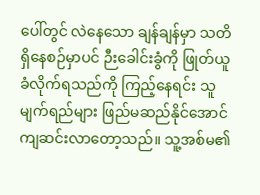ပေါ်တွင် လဲနေသော ချန်ချန်မှာ သတိရှိနေစဉ်မှာပင် ဉီးခေါင်းခွံကို ဖြုတ်ယူ ခံလိုက်ရသည်ကို ကြည့်နေရင်း သူမျက်ရည်များ ဖြည်မဆည်နိုင်အောင် ကျဆင်းလာတော့သည်။ သူ့အစ်မ၏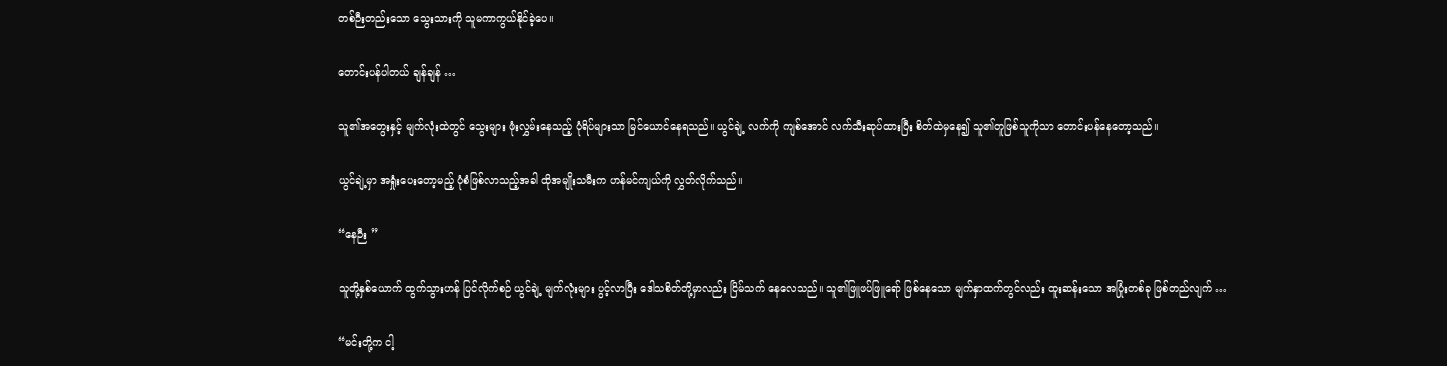တစ်ဉီးတည်းသော သွေးသားကို သူမကာကွယ်နိုင်ခဲ့ပေ။

တောင်းပန်ပါတယ် ချန်ချန် …

သူ၏အတွေးနှင့် မျက်လုံးထဲတွင် သွေးများ ဖုံးလွှမ်းနေသည့် ပုံရိပ်များသာ မြင်ယောင်နေရသည်။ ယွင်ချဲ့ လက်ကို ကျစ်အောင် လက်သီးဆုပ်ထားပြီး စိတ်ထဲမှနေ၍ သူ၏တူဖြစ်သူကိုသာ တောင်းပန်နေတော့သည်။

ယွင်ချဲ့မှာ အရှုံးပေးတော့မည့် ပုံစံဖြစ်လာသည့်အခါ ထိုအမျိုးသမီးက ဟန်မင်ကျယ်ကို လွှတ်လိုက်သည်။

“နေဉီး ”

သူတို့နှစ်ယောက် ထွက်သွားဟန် ပြင်လိုက်စဉ် ယွင်ချဲ့ မျက်လုံးများ ပွင့်လာပြီး ဒေါသစိတ်တို့မှာလည်း ငြိမ်သက် နေလေသည်။ သူ၏ဖြူဖပ်ဖြူရော် ဖြစ်နေသော မျက်နှာထက်တွင်လည်း ထူးဆန်းသော အပြုံးတစ်ခု ဖြစ်တည်လျက် …

“မင်းတို့က ငါ့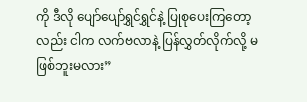ကို ဒီလို ပျော်ပျော်ရွှင်ရွှင်နဲ့ ပြုစုပေးကြတော့လည်း ငါက လက်ဗလာနဲ့ ပြန်လွှတ်လိုက်လို့ မဖြစ်ဘူးမလား”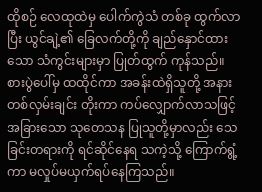ထိုစဉ် လေထုထဲမှ ပေါက်ကွဲသံ တစ်ခု ထွက်လာပြီး ယွင်ချဲ့၏ ခြေလက်တို့ကို ချည်နှောင်ထားသော သံကွင်းများမှာ ပြုတ်ထွက် ကုန်သည်။ စားပွဲပေါ်မှ ထထိုင်ကာ အခန်းထဲရှိသူတို့ အနား တစ်လှမ်းချင်း တိုးကာ ကပ်လျှောက်လာသဖြင့် အခြားသော သုတေသန ပြုသူတို့မှာလည်း သေခြင်းတရားကို ရင်ဆိုင်နေရ သကဲ့သို့ ကြောက်ရွံ့ကာ မလှုပ်မယှက်ရပ်နေကြသည်။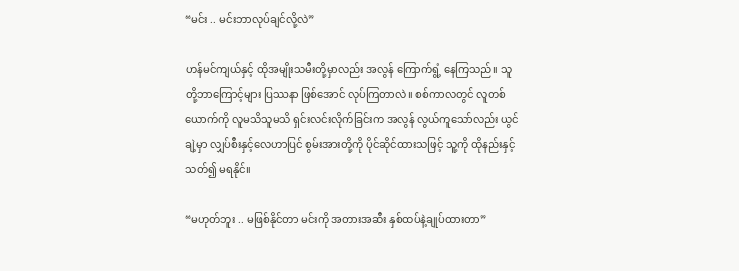“မင်း .. မင်းဘာလုပ်ချင်လို့လဲ”

ဟန်မင်ကျယ်နှင့် ထိုအမျိုးသမီးတို့မှာလည်း အလွန် ကြောက်ရွံ့ နေကြသည်။ သူတို့ဘာကြောင့်များ ပြဿနာ ဖြစ်အောင် လုပ်ကြတာလဲ။ စစ်ကာလတွင် လူတစ်ယောက်ကို လူမသိသူမသိ ရှင်းလင်းလိုက်ခြင်းက အလွန် လွယ်ကူသော်လည်း ယွင်ချဲ့မှာ လျှပ်စီးနှင့်လေဟာပြင် စွမ်းအားတို့ကို ပိုင်ဆိုင်ထားသဖြင့် သူ့ကို ထိုနည်းနှင့် သတ်၍ မရနိုင်။

“မဟုတ်ဘူး .. မဖြစ်နိုင်တာ မင်းကို အတားအဆီး နှစ်ထပ်နဲ့ချုပ်ထားတာ”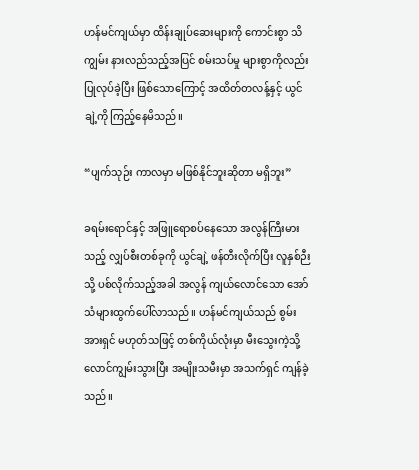ဟန်မင်ကျယ်မှာ ထိန်းချုပ်ဆေးများကို ကောင်းစွာ သိကျွမ်း နားလည်သည့်အပြင် စမ်းသပ်မှု များစွာကိုလည်း ပြုလုပ်ခဲ့ပြီး ဖြစ်သောကြောင့် အထိတ်တလန့်နှင့် ယွင်ချဲ့ကို ကြည့်နေမိသည်။

“ပျက်သုဉ်း ကာလမှာ မဖြစ်နိုင်ဘူးဆိုတာ မရှိဘူး”

ခရမ်းရောင်နှင့် အဖြူရောစပ်နေသော အလွန်ကြီးမားသည့် လျှပ်စီးတစ်ခုကို ယွင်ချဲ့ ဖန်တီးလိုက်ပြီး လူနှစ်ဉီးသို့ ပစ်လိုက်သည့်အခါ အလွန် ကျယ်လောင်သော အော်သံများထွက်ပေါ်လာသည်။ ဟန်မင်ကျယ်သည် စွမ်းအားရှင် မဟုတ်သဖြင့် တစ်ကိုယ်လုံးမှာ မီးသွေးကဲ့သို့လောင်ကျွမ်းသွားပြီး အမျိုးသမီးမှာ အသက်ရှင် ကျန်ခဲ့သည်။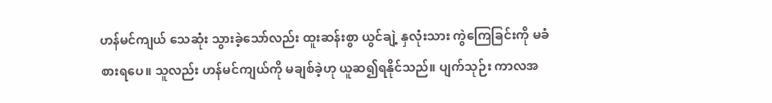ဟန်မင်ကျယ် သေဆုံး သွားခဲ့သော်လည်း ထူးဆန်းစွာ ယွင်ချဲ့ နှလုံးသား ကွဲကြေခြင်းကို မခံစားရပေ။ သူလည်း ဟန်မင်ကျယ်ကို မချစ်ခဲ့ဟု ယူဆ၍ရနိုင်သည်။ ပျက်သုဉ်း ကာလအ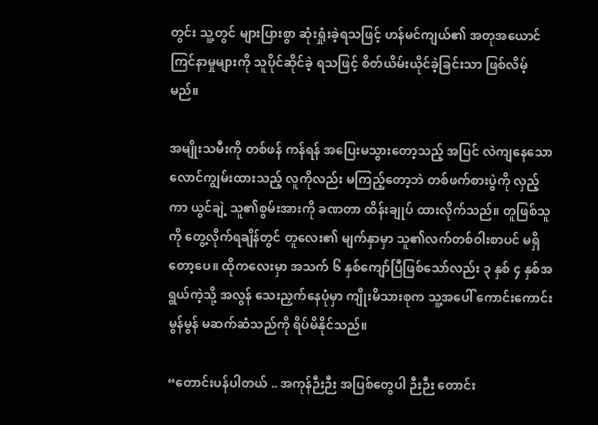တွင်း သူ့တွင် များပြားစွာ ဆုံးရှုံးခဲ့ရသဖြင့် ဟန်မင်ကျယ်၏ အတုအယောင် ကြင်နာမှုများကို သူပိုင်ဆိုင်ခဲ့ ရသဖြင့် စိတ်ယိမ်းယိုင်ခဲ့ခြင်းသာ ဖြစ်လိမ့်မည်။

အမျိုးသမီးကို တစ်ဖန် ကန်ရန် အပြေးမသွားတော့သည့် အပြင် လဲကျနေသော လောင်ကျွမ်းထားသည့် လူကိုလည်း မကြည့်တော့ဘဲ တစ်ဖက်စားပွဲကို လှည့်ကာ ယွင်ချဲ့ သူ၏စွမ်းအားကို ခဏတာ ထိန်းချုပ် ထားလိုက်သည်။ တူဖြစ်သူကို တွေ့လိုက်ရချိန်တွင် တူလေး၏ မျက်နှာမှာ သူ၏လက်တစ်ဝါးစာပင် မရှိတော့ပေ။ ထိုကလေးမှာ အသက် ၆ နှစ်ကျော်ပြီဖြစ်သော်လည်း ၃ နှစ် ၄ နှစ်အရွယ်ကဲ့သို့ အလွန် သေးညှက်နေပုံမှာ ကျိုးမိသားစုက သူ့အပေါ် ကောင်းကောင်းမွန်မွန် မဆက်ဆံသည်ကို ရိပ်မိနိုင်သည်။

“တောင်းပန်ပါတယ် .. အကုန်ဉီးဉီး အပြစ်တွေပါ ဉီးဉီး တောင်း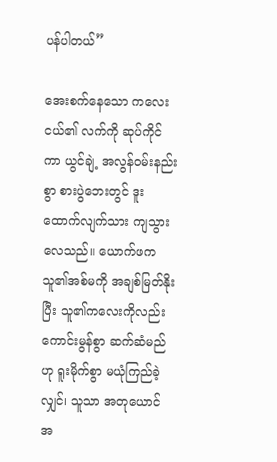ပန်ပါတယ်”

အေးစက်နေသော ကလေးငယ်၏ လက်ကို ဆုပ်ကိုင်ကာ ယွင်ချဲ့ အလွန်ဝမ်းနည်းစွာ စားပွဲဘေးတွင် ဒူးထောက်လျက်သား ကျသွားလေသည်။ ယောက်ဖက သူ၏အစ်မကို အချစ်မြတ်နိုးပြီး သူ၏ကလေးကိုလည်း ကောင်းမွန်စွာ ဆက်ဆံမည်ဟု ရူးမိုက်စွာ မယုံကြည်ခဲ့လျှင်၊ သူသာ အတုယောင် အ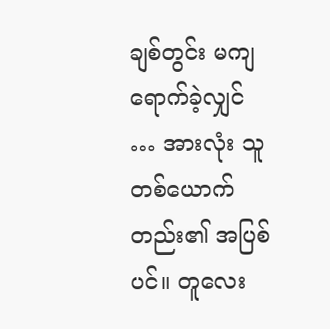ချစ်တွင်း မကျရောက်ခဲ့လျှင် … အားလုံး သူတစ်ယောက်တည်း၏ အပြစ်ပင်။ တူလေး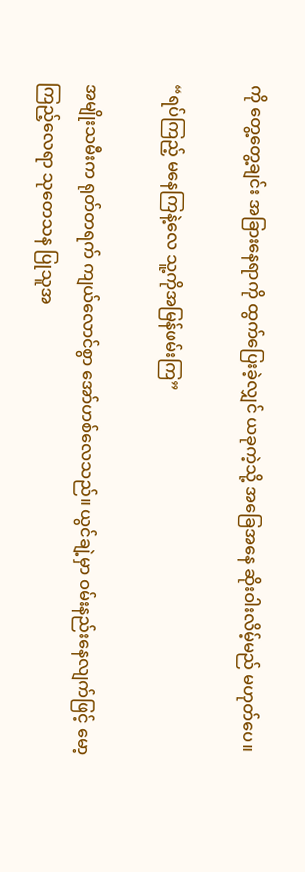ကို တွေ့တွေ့ချင်း အခြားနေရာကို ထွက်ပြေးခဲ့လျှင် ယခုကဲ့သို့ အခြေအနေ ဆိုးဝါးလိမ့်မည် မဟုတ်ပေ။

“ရပ်ကြည့် မနေကြနဲ့လေ သူ့ကိုအမြန်ဖမ်းကြ”

အမျိုးသမီးက ရုတ်တရက် ကျယ်လောင်စွာ အော်ဟစ်လေသည်။ ယွင်ချဲ့မှာ ဝမ်းနည်းနေလျက်ဖြင့် မော့ကြည့်လေရာ သုတေသန ပြုသူအ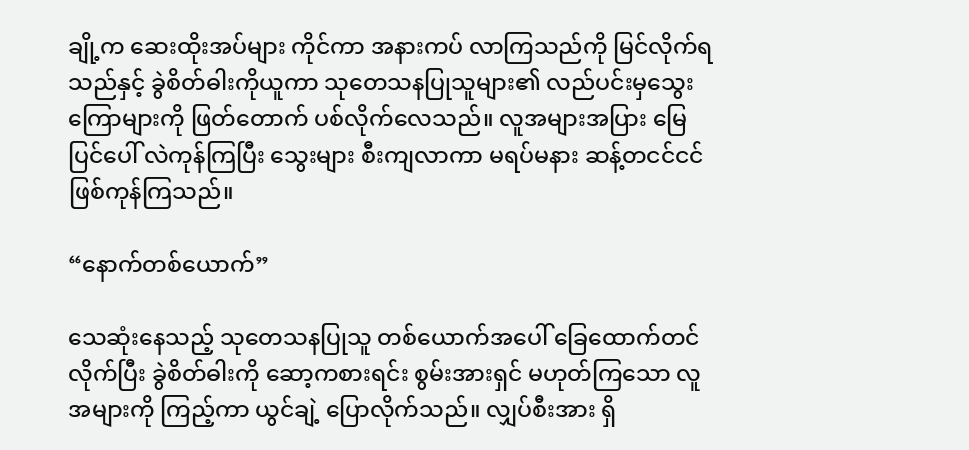ချို့က ဆေးထိုးအပ်များ ကိုင်ကာ အနားကပ် လာကြသည်ကို မြင်လိုက်ရသည်နှင့် ခွဲစိတ်ဓါးကိုယူကာ သုတေသနပြုသူများ၏ လည်ပင်းမှသွေးကြောများကို ဖြတ်တောက် ပစ်လိုက်လေသည်။ လူအများအပြား မြေပြင်ပေါ် လဲကုန်ကြပြီး သွေးများ စီးကျလာကာ မရပ်မနား ဆန့်တငင်ငင်ဖြစ်ကုန်ကြသည်။

“နောက်တစ်ယောက်”

သေဆုံးနေသည့် သုတေသနပြုသူ တစ်ယောက်အပေါ် ခြေထောက်တင် လိုက်ပြီး ခွဲစိတ်ဓါးကို ဆော့ကစားရင်း စွမ်းအားရှင် မဟုတ်ကြသော လူအများကို ကြည့်ကာ ယွင်ချဲ့ ပြောလိုက်သည်။ လျှပ်စီးအား ရှိ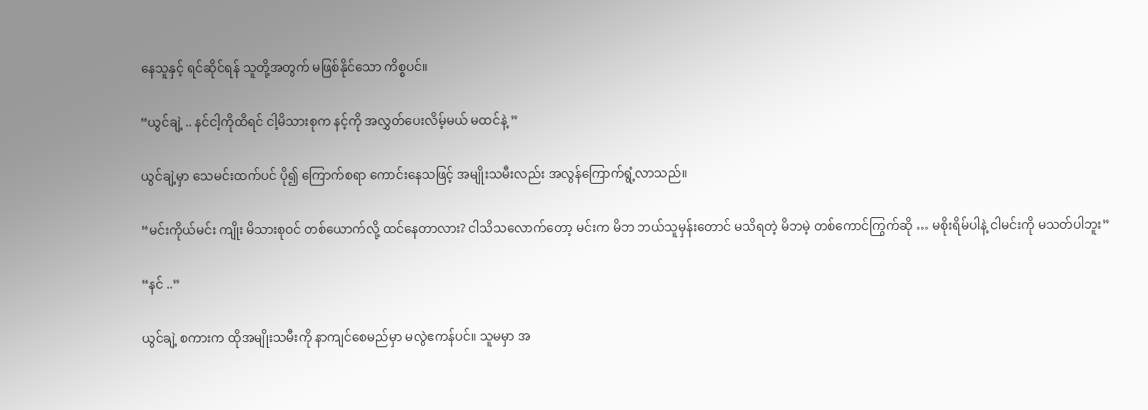နေသူနှင့် ရင်ဆိုင်ရန် သူတို့အတွက် မဖြစ်နိုင်သော ကိစ္စပင်။

“ယွင်ချဲ့ .. နင်ငါ့ကိုထိရင် ငါ့မိသားစုက နင့်ကို အလွှတ်ပေးလိမ့်မယ် မထင်နဲ့ ”

ယွင်ချဲ့မှာ သေမင်းထက်ပင် ပို၍ ကြောက်စရာ ကောင်းနေသဖြင့် အမျိုးသမီးလည်း အလွန်ကြောက်ရွံ့လာသည်။

“မင်းကိုယ်မင်း ကျိုး မိသားစုဝင် တစ်ယောက်လို့ ထင်နေတာလား? ငါသိသလောက်တော့ မင်းက မိဘ ဘယ်သူမှန်းတောင် မသိရတဲ့ မိဘမဲ့ တစ်ကောင်ကြွက်ဆို … မစိုးရိမ်ပါနဲ့ ငါမင်းကို မသတ်ပါဘူး”

“နင် ..”

ယွင်ချဲ့ စကားက ထိုအမျိုးသမီးကို နာကျင်စေမည်မှာ မလွဲဧကန်ပင်။ သူမမှာ အ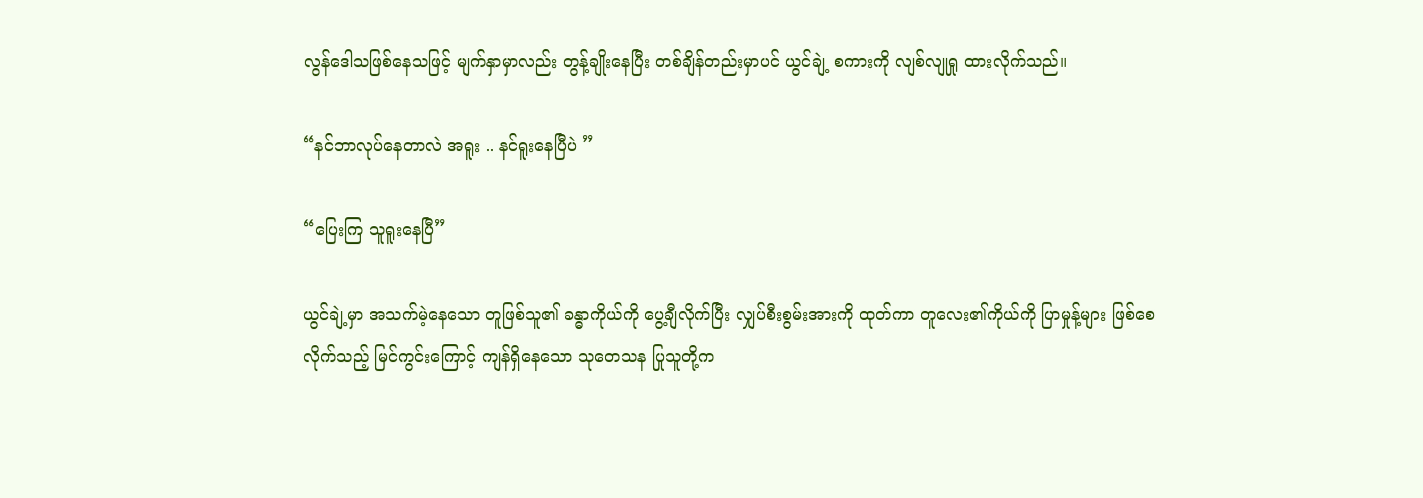လွန်ဒေါသဖြစ်နေသဖြင့် မျက်နှာမှာလည်း တွန့်ချိုးနေပြီး တစ်ချိန်တည်းမှာပင် ယွင်ချဲ့ စကားကို လျစ်လျုရှု ထားလိုက်သည်။

“နင်ဘာလုပ်နေတာလဲ အရူး .. နင်ရူးနေပြီပဲ ”

“ပြေးကြ သူရူးနေပြီ”

ယွင်ချဲ့မှာ အသက်မဲ့နေသော တူဖြစ်သူ၏ ခန္ဓာကိုယ်ကို ပွေ့ချီလိုက်ပြီး လျှပ်စီးစွမ်းအားကို ထုတ်ကာ တူလေး၏ကိုယ်ကို ပြာမှုန့်များ ဖြစ်စေလိုက်သည့် မြင်ကွင်းကြောင့် ကျန်ရှိနေသော သုတေသန ပြုသူတို့က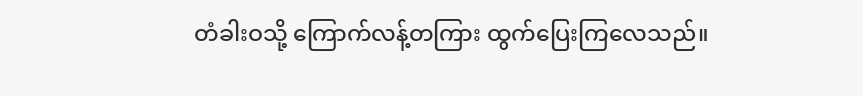တံခါးဝသို့ ကြောက်လန့်တကြား ထွက်ပြေးကြလေသည်။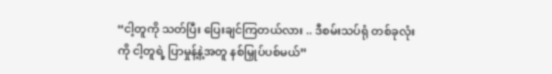“ငါ့တူကို သတ်ပြီး ပြေးချင်ကြတယ်လား .. ဒီစမ်းသပ်ရုံ တစ်ခုလုံးကို ငါ့တူရဲ့ ပြာမှုန့်နဲ့အတူ နစ်မြှုပ်ပစ်မယ်”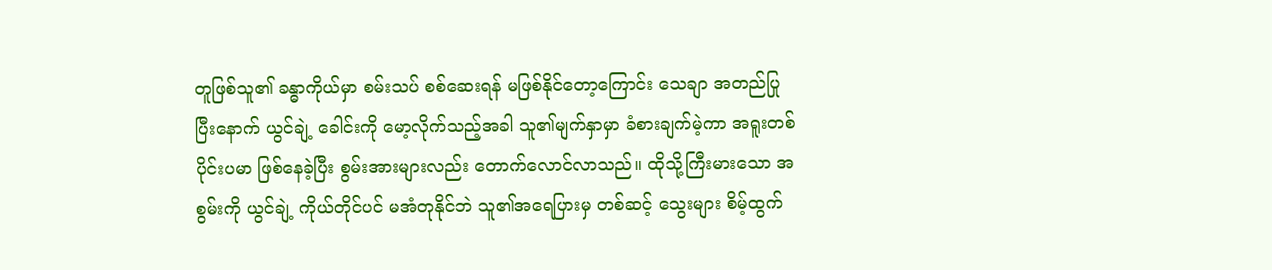တူဖြစ်သူ၏ ခန္ဓာကိုယ်မှာ စမ်းသပ် စစ်ဆေးရန် မဖြစ်နိုင်တော့ကြောင်း သေချာ အတည်ပြုပြီးနောက် ယွင်ချဲ့ ခေါင်းကို မော့လိုက်သည့်အခါ သူ၏မျက်နှာမှာ ခံစားချက်မဲ့ကာ အရူးတစ်ပိုင်းပမာ ဖြစ်နေခဲ့ပြီး စွမ်းအားများလည်း တောက်လောင်လာသည်။ ထိုသို့ကြီးမားသော အစွမ်းကို ယွင်ချဲ့ ကိုယ်တိုင်ပင် မအံတုနိုင်ဘဲ သူ၏အရေပြားမှ တစ်ဆင့် သွေးများ စိမ့်ထွက်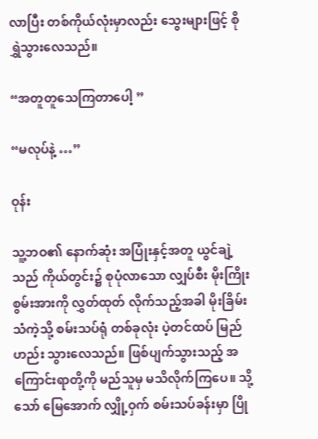လာပြီး တစ်ကိုယ်လုံးမှာလည်း သွေးများဖြင့် စိုရွှဲသွားလေသည်။

“အတူတူသေကြတာပေါ့ ”

“မလုပ်နဲ့ …”

ဝုန်း

သူ့ဘဝ၏ နောက်ဆုံး အပြုံးနှင့်အတူ ယွင်ချဲ့သည် ကိုယ်တွင်း၌ စုပုံလာသော လျှပ်စီး မိုးကြိုးစွမ်းအားကို လွှတ်ထုတ် လိုက်သည့်အခါ မိုးခြိမ်းသံကဲ့သို့ စမ်းသပ်ရုံ တစ်ခုလုံး ပဲ့တင်ထပ် မြည်ဟည်း သွားလေသည်။ ဖြစ်ပျက်သွားသည့် အကြောင်းရာတို့ကို မည်သူမှ မသိလိုက်ကြပေ။ သို့သော် မြေအောက် လျှို့ဝှက် စမ်းသပ်ခန်းမှာ ပြို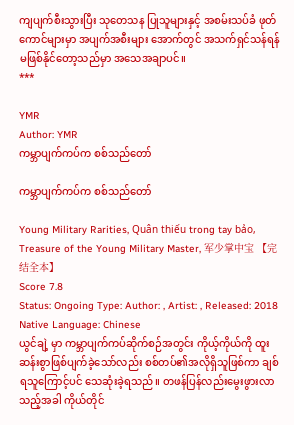ကျပျက်စီးသွားပြီး သုတေသန ပြုသူများနှင့် အစမ်းသပ်ခံ ဖုတ်ကောင်များမှာ အပျက်အစီးများ အောက်တွင် အသက်ရှင်သန်ရန် မဖြစ်နိုင်တော့သည်မှာ အသေအချာပင်။
***

YMR
Author: YMR
ကမ္ဘာပျက်ကပ်က စစ်သည်တော်

ကမ္ဘာပျက်ကပ်က စစ်သည်တော်

Young Military Rarities, Quân thiếu trong tay bảo, Treasure of the Young Military Master, 军少掌中宝 【完结全本】
Score 7.8
Status: Ongoing Type: Author: , Artist: , Released: 2018 Native Language: Chinese
ယွင်ချဲ့ မှာ ကမ္ဘာပျက်ကပ်ဆိုက်စဉ်အတွင်း ကိုယ့်ကိုယ်ကို ထူးဆန်းစွာဖြစ်ပျက်ခဲ့သော်လည်း စစ်တပ်၏အလိုရှိသူဖြစ်ကာ ချစ်ရသူကြောင့်ပင် သေဆုံးခဲ့ရသည်။ တဖန်ပြန်လည်းမွေးဖွားလာသည့်အခါ ကိုယ်တိုင်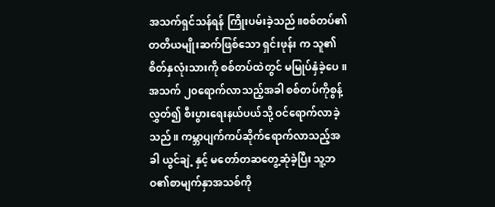အသက်ရှင်သန်ရန် ကြိုးပမ်းခဲ့သည်။စစ်တပ်၏တတိယမျိုးဆက်ဖြစ်သော ရှင်းဖုန်း က သူ၏စိတ်နှလုံးသားကို စစ်တပ်ထဲတွင် မမြုပ်နှံခဲ့ပေ။ အသက် ၂၀ရောက်လာသည့်အခါ စစ်တပ်ကိုစွန့်လွှတ်၍ စီးပွားရေးနယ်ပယ်သို့ ဝင်ရောက်လာခဲ့သည်။ ကမ္ဘာပျက်ကပ်ဆိုက်ရောက်လာသည့်အခါ ယွင်ချဲ့ နှင့် မတော်တဆတွေ့ဆုံခဲ့ပြီး သူ့ဘဝ၏စာမျက်နှာအသစ်ကို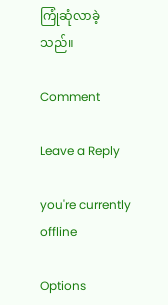ကြုံဆုံလာခဲ့သည်။

Comment

Leave a Reply

you're currently offline

Options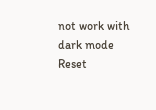not work with dark mode
Reset